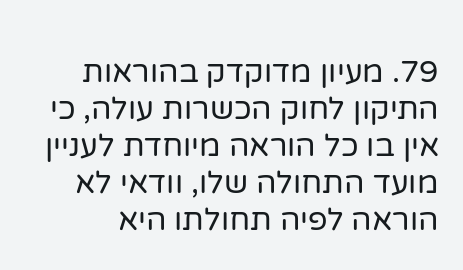79. מעיון מדוקדק בהוראות התיקון לחוק הכשרות עולה, כי אין בו כל הוראה מיוחדת לעניין מועד התחולה שלו, וודאי לא הוראה לפיה תחולתו היא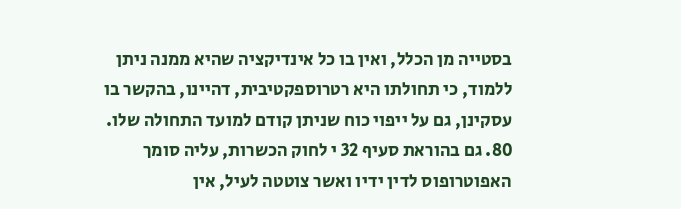בסטייה מן הכלל, ואין בו כל אינדיקציה שהיא ממנה ניתן ללמוד, כי תחולתו היא רטרוספקטיבית, דהיינו, בהקשר בו עסקינן, גם על ייפוי כוח שניתן קודם למועד התחולה שלו.
80. גם בהוראת סעיף 32 י לחוק הכשרות, עליה סומך האפוטרופוס לדין ידיו ואשר צוטטה לעיל, אין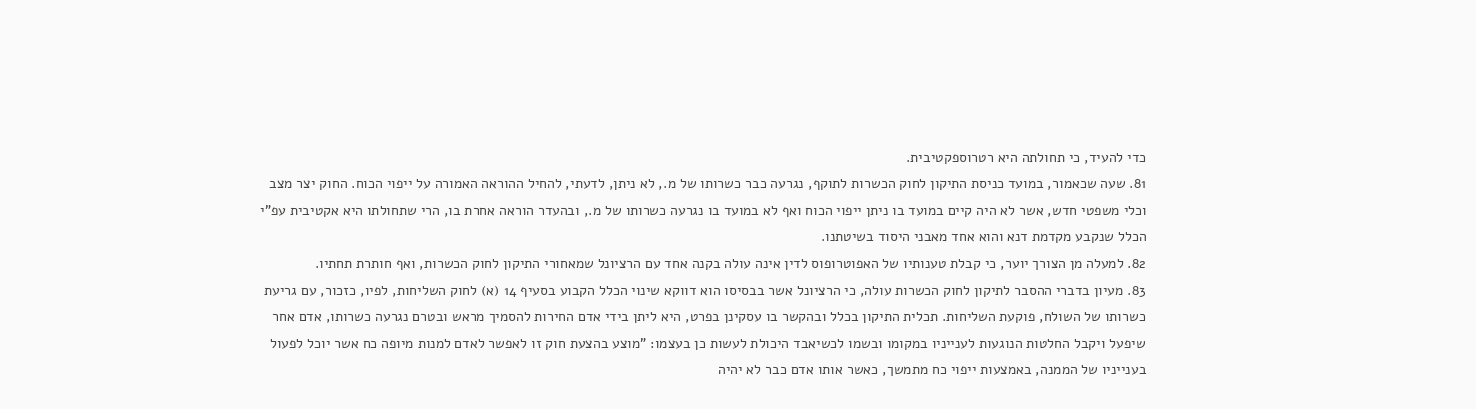כדי להעיד, כי תחולתה היא רטרוספקטיבית.
81. שעה שכאמור, במועד כניסת התיקון לחוק הכשרות לתוקף, נגרעה כבר כשרותו של מ., לא ניתן, לדעתי, להחיל ההוראה האמורה על ייפוי הכוח. החוק יצר מצב וכלי משפטי חדש, אשר לא היה קיים במועד בו ניתן ייפוי הכוח ואף לא במועד בו נגרעה כשרותו של מ., ובהעדר הוראה אחרת בו, הרי שתחולתו היא אקטיבית עפ"י הכלל שנקבע מקדמת דנא והוא אחד מאבני היסוד בשיטתנו.
82. למעלה מן הצורך יוער, כי קבלת טענותיו של האפוטרופוס לדין אינה עולה בקנה אחד עם הרציונל שמאחורי התיקון לחוק הכשרות, ואף חותרת תחתיו.
83. מעיון בדברי ההסבר לתיקון לחוק הכשרות עולה, כי הרציונל אשר בבסיסו הוא דווקא שינוי הכלל הקבוע בסעיף 14 (א) לחוק השליחות, לפיו, כזכור, עם גריעת כשרותו של השולח, פוקעת השליחות. תכלית התיקון בכלל ובהקשר בו עסקינן בפרט, היא ליתן בידי אדם החירות להסמיך מראש ובטרם נגרעה כשרותו, אדם אחר שיפעל ויקבל החלטות הנוגעות לענייניו במקומו ובשמו לכשיאבד היכולת לעשות כן בעצמו: "מוצע בהצעת חוק זו לאפשר לאדם למנות מיופה כח אשר יוכל לפעול בענייניו של הממנה, באמצעות ייפוי כח מתמשך, כאשר אותו אדם כבר לא יהיה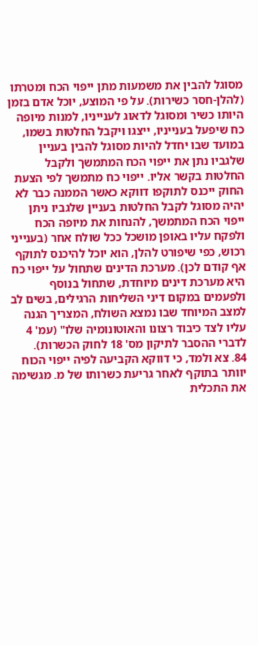מסוגל להבין את משמעות מתן ייפוי הכח ומטרתו (להלן-חסר כשירות). על פי המוצע, יוכל אדם בזמן היותו כשיר ומסוגל לדאוג לענייניו, למנות מיופה כח שיפעל בענייניו, ייצגו ויקבל החלטות בשמו, במועד שבו יחדל להיות מסוגל להבין בעניין שלגביו נתן את ייפוי הכח המתמשך ולקבל החלטות בקשר אליו. ייפוי כח מתמשך לפי הצעת החוק ייכנס לתוקפו דווקא כאשר הממנה כבר לא יהיה מסוגל לקבל החלטות בעניין שלגביו ניתן ייפוי הכח המתמשך, להנחות את מיופה הכח ולפקח עליו באופן מושכל ככל שולח אחר (בענייני רכוש, כפי שיפורט להלן, הוא יוכל להיכנס לתוקף אף קודם לכן). מערכת הדינים שתחול על ייפוי כח היא מערכת דינים מיוחדת, שתחול בנוסף ולפעמים במקום דיני השליחות הרגילים, בשים לב למצב המיוחד שבו נמצא השולח, המצריך הגנה עליו לצד כיבוד רצונו והאוטונומיה שלו" (עמ' 4 לדברי ההסבר לתיקון מס' 18 לחוק הכשרות).
84. צא ולמד, כי דווקא הקביעה לפיה ייפוי הכוח יוותר בתוקף לאחר גריעת כשרותו של מ. מגשימה את התכלית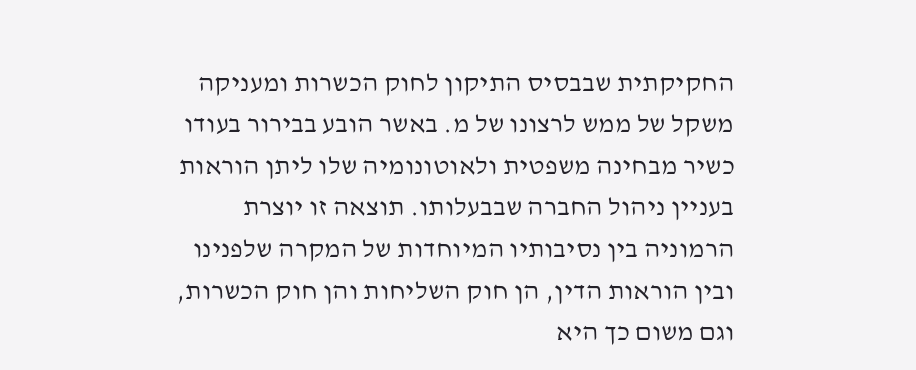החקיקתית שבבסיס התיקון לחוק הכשרות ומעניקה משקל של ממש לרצונו של מ. באשר הובע בבירור בעודו כשיר מבחינה משפטית ולאוטונומיה שלו ליתן הוראות בעניין ניהול החברה שבבעלותו. תוצאה זו יוצרת הרמוניה בין נסיבותיו המיוחדות של המקרה שלפנינו ובין הוראות הדין, הן חוק השליחות והן חוק הכשרות, וגם משום כך היא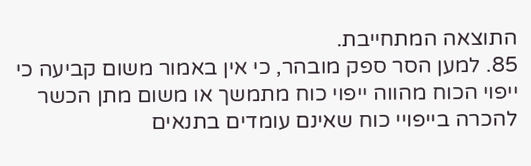התוצאה המתחייבת.
85. למען הסר ספק מובהר, כי אין באמור משום קביעה כי ייפוי הכוח מהווה ייפוי כוח מתמשך או משום מתן הכשר להכרה בייפויי כוח שאינם עומדים בתנאים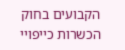הקבועים בחוק הכשרות כייפויי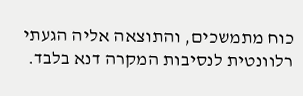כוח מתמשכים, והתוצאה אליה הגעתי רלוונטית לנסיבות המקרה דנא בלבד.